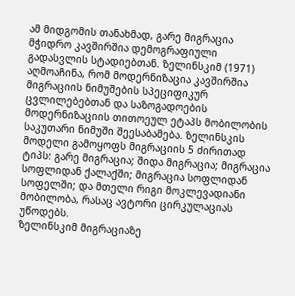ამ მიდგომის თანახმად, გარე მიგრაცია მჭიდრო კავშირშია დემოგრაფიული გადასვლის სტადიებთან. ზელინსკიმ (1971) აღმოაჩინა, რომ მოდერნიზაცია კავშირშია მიგრაციის ნიმუშების სპეციფიკურ ცვლილებებთან და საზოგადოების მოდერნიზაციის თითოეულ ეტაპს მობილობის საკუთარი ნიმუში შეესაბამება. ზელინსკის მოდელი გამოყოფს მიგრაციის 5 ძირითად ტიპს: გარე მიგრაცია; შიდა მიგრაცია; მიგრაცია სოფლიდან ქალაქში; მიგრაცია სოფლიდან სოფელში; და მთელი რიგი მოკლევადიანი მობილობა, რასაც ავტორი ცირკულაციას უწოდებს.
ზელინსკიმ მიგრაციაზე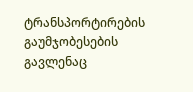ტრანსპორტირების გაუმჯობესების გავლენაც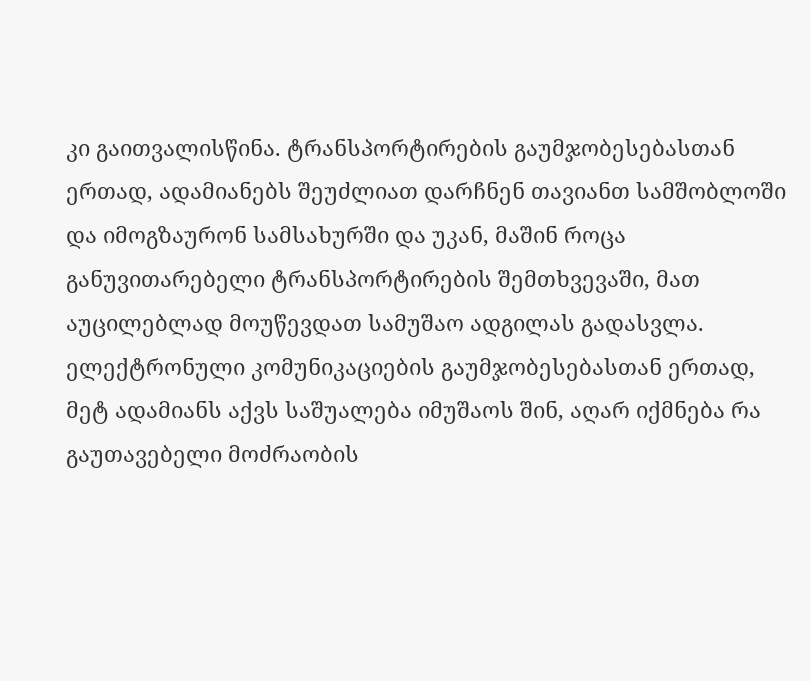კი გაითვალისწინა. ტრანსპორტირების გაუმჯობესებასთან ერთად, ადამიანებს შეუძლიათ დარჩნენ თავიანთ სამშობლოში და იმოგზაურონ სამსახურში და უკან, მაშინ როცა განუვითარებელი ტრანსპორტირების შემთხვევაში, მათ აუცილებლად მოუწევდათ სამუშაო ადგილას გადასვლა. ელექტრონული კომუნიკაციების გაუმჯობესებასთან ერთად, მეტ ადამიანს აქვს საშუალება იმუშაოს შინ, აღარ იქმნება რა გაუთავებელი მოძრაობის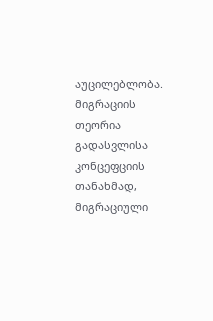აუცილებლობა.
მიგრაციის თეორია გადასვლისა კონცეფციის თანახმად, მიგრაციული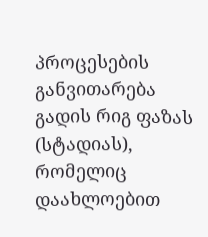პროცესების განვითარება გადის რიგ ფაზას (სტადიას), რომელიც დაახლოებით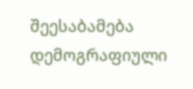შეესაბამება დემოგრაფიული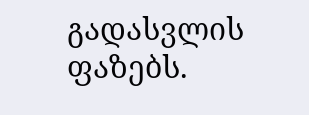გადასვლის ფაზებს.